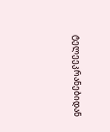ტელეეკრანებიდან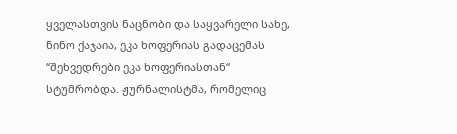ყველასთვის ნაცნობი და საყვარელი სახე, ნინო ქაჯაია, ეკა ხოფერიას გადაცემას “შეხვედრები ეკა ხოფერიასთან“ სტუმრობდა. ჟურნალისტმა, რომელიც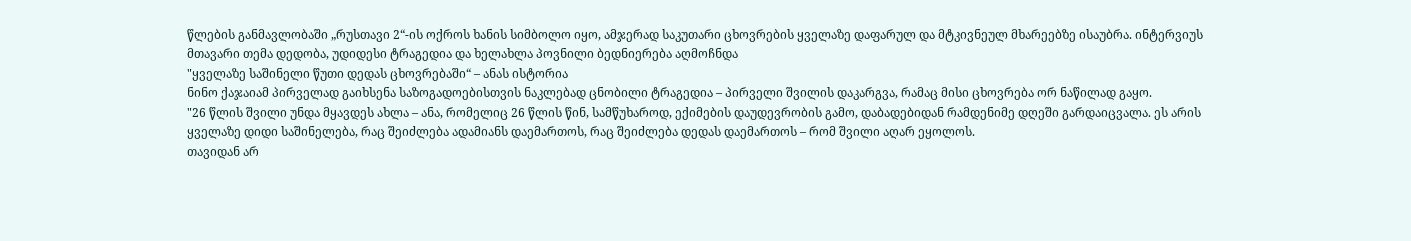წლების განმავლობაში „რუსთავი 2“-ის ოქროს ხანის სიმბოლო იყო, ამჯერად საკუთარი ცხოვრების ყველაზე დაფარულ და მტკივნეულ მხარეებზე ისაუბრა. ინტერვიუს მთავარი თემა დედობა, უდიდესი ტრაგედია და ხელახლა პოვნილი ბედნიერება აღმოჩნდა
"ყველაზე საშინელი წუთი დედას ცხოვრებაში“ – ანას ისტორია
ნინო ქაჯაიამ პირველად გაიხსენა საზოგადოებისთვის ნაკლებად ცნობილი ტრაგედია – პირველი შვილის დაკარგვა, რამაც მისი ცხოვრება ორ ნაწილად გაყო.
"26 წლის შვილი უნდა მყავდეს ახლა – ანა, რომელიც 26 წლის წინ, სამწუხაროდ, ექიმების დაუდევრობის გამო, დაბადებიდან რამდენიმე დღეში გარდაიცვალა. ეს არის ყველაზე დიდი საშინელება, რაც შეიძლება ადამიანს დაემართოს, რაც შეიძლება დედას დაემართოს – რომ შვილი აღარ ეყოლოს.
თავიდან არ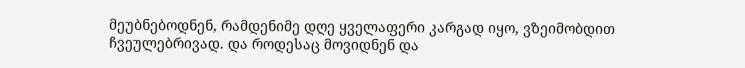მეუბნებოდნენ, რამდენიმე დღე ყველაფერი კარგად იყო, ვზეიმობდით ჩვეულებრივად. და როდესაც მოვიდნენ და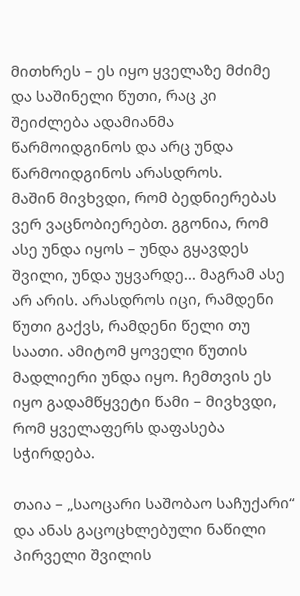მითხრეს – ეს იყო ყველაზე მძიმე და საშინელი წუთი, რაც კი შეიძლება ადამიანმა წარმოიდგინოს და არც უნდა წარმოიდგინოს არასდროს.
მაშინ მივხვდი, რომ ბედნიერებას ვერ ვაცნობიერებთ. გგონია, რომ ასე უნდა იყოს – უნდა გყავდეს შვილი, უნდა უყვარდე... მაგრამ ასე არ არის. არასდროს იცი, რამდენი წუთი გაქვს, რამდენი წელი თუ საათი. ამიტომ ყოველი წუთის მადლიერი უნდა იყო. ჩემთვის ეს იყო გადამწყვეტი წამი – მივხვდი, რომ ყველაფერს დაფასება სჭირდება.

თაია – „საოცარი საშობაო საჩუქარი“ და ანას გაცოცხლებული ნაწილი
პირველი შვილის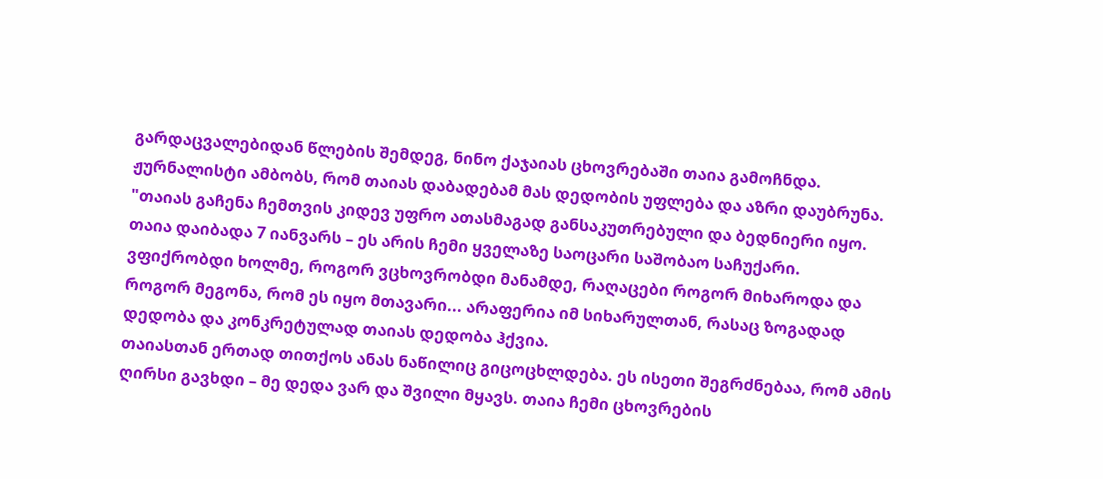გარდაცვალებიდან წლების შემდეგ, ნინო ქაჯაიას ცხოვრებაში თაია გამოჩნდა. ჟურნალისტი ამბობს, რომ თაიას დაბადებამ მას დედობის უფლება და აზრი დაუბრუნა.
"თაიას გაჩენა ჩემთვის კიდევ უფრო ათასმაგად განსაკუთრებული და ბედნიერი იყო. თაია დაიბადა 7 იანვარს – ეს არის ჩემი ყველაზე საოცარი საშობაო საჩუქარი. ვფიქრობდი ხოლმე, როგორ ვცხოვრობდი მანამდე, რაღაცები როგორ მიხაროდა და როგორ მეგონა, რომ ეს იყო მთავარი... არაფერია იმ სიხარულთან, რასაც ზოგადად დედობა და კონკრეტულად თაიას დედობა ჰქვია.
თაიასთან ერთად თითქოს ანას ნაწილიც გიცოცხლდება. ეს ისეთი შეგრძნებაა, რომ ამის ღირსი გავხდი – მე დედა ვარ და შვილი მყავს. თაია ჩემი ცხოვრების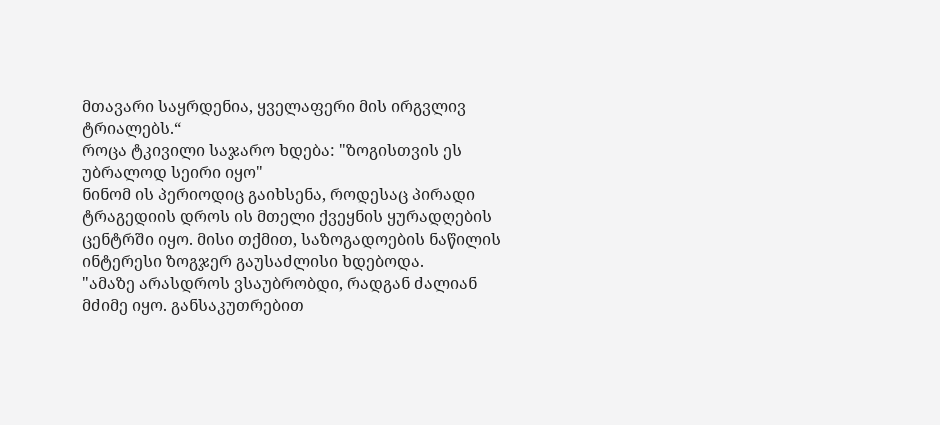მთავარი საყრდენია, ყველაფერი მის ირგვლივ ტრიალებს.“
როცა ტკივილი საჯარო ხდება: "ზოგისთვის ეს უბრალოდ სეირი იყო"
ნინომ ის პერიოდიც გაიხსენა, როდესაც პირადი ტრაგედიის დროს ის მთელი ქვეყნის ყურადღების ცენტრში იყო. მისი თქმით, საზოგადოების ნაწილის ინტერესი ზოგჯერ გაუსაძლისი ხდებოდა.
"ამაზე არასდროს ვსაუბრობდი, რადგან ძალიან მძიმე იყო. განსაკუთრებით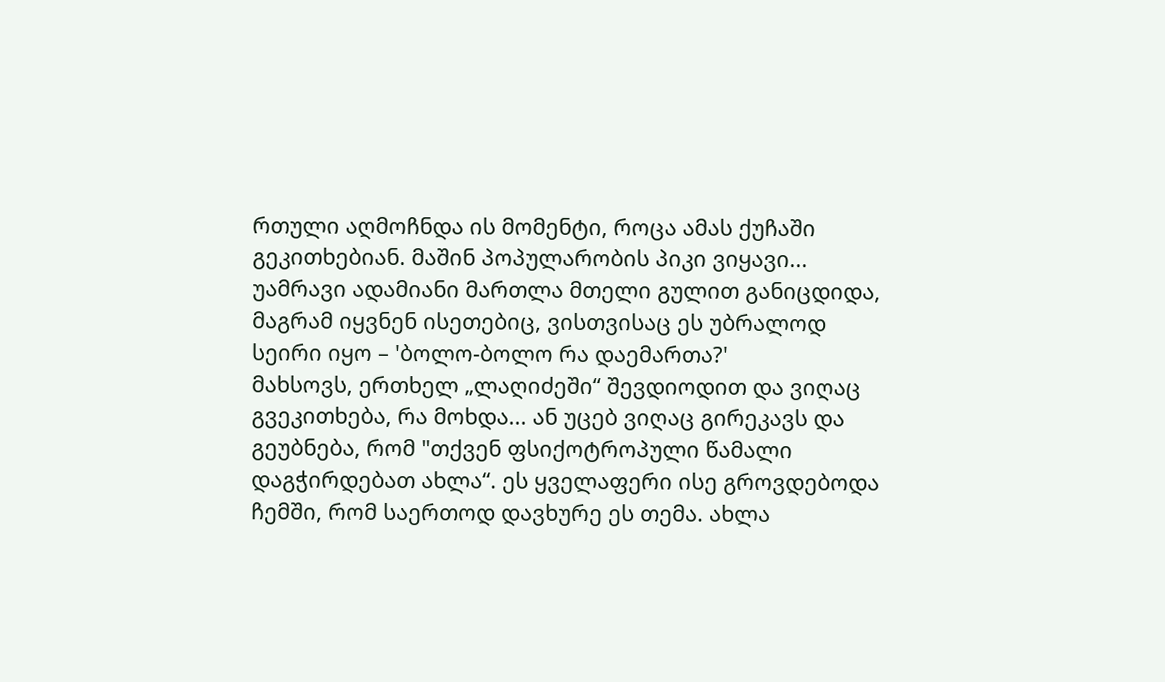რთული აღმოჩნდა ის მომენტი, როცა ამას ქუჩაში გეკითხებიან. მაშინ პოპულარობის პიკი ვიყავი... უამრავი ადამიანი მართლა მთელი გულით განიცდიდა, მაგრამ იყვნენ ისეთებიც, ვისთვისაც ეს უბრალოდ სეირი იყო – 'ბოლო-ბოლო რა დაემართა?'
მახსოვს, ერთხელ „ლაღიძეში“ შევდიოდით და ვიღაც გვეკითხება, რა მოხდა... ან უცებ ვიღაც გირეკავს და გეუბნება, რომ "თქვენ ფსიქოტროპული წამალი დაგჭირდებათ ახლა“. ეს ყველაფერი ისე გროვდებოდა ჩემში, რომ საერთოდ დავხურე ეს თემა. ახლა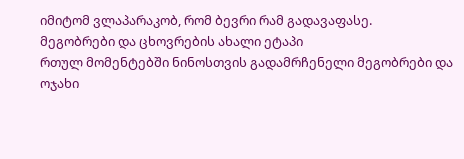იმიტომ ვლაპარაკობ, რომ ბევრი რამ გადავაფასე.
მეგობრები და ცხოვრების ახალი ეტაპი
რთულ მომენტებში ნინოსთვის გადამრჩენელი მეგობრები და ოჯახი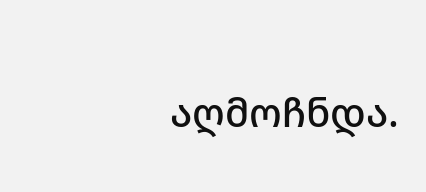აღმოჩნდა.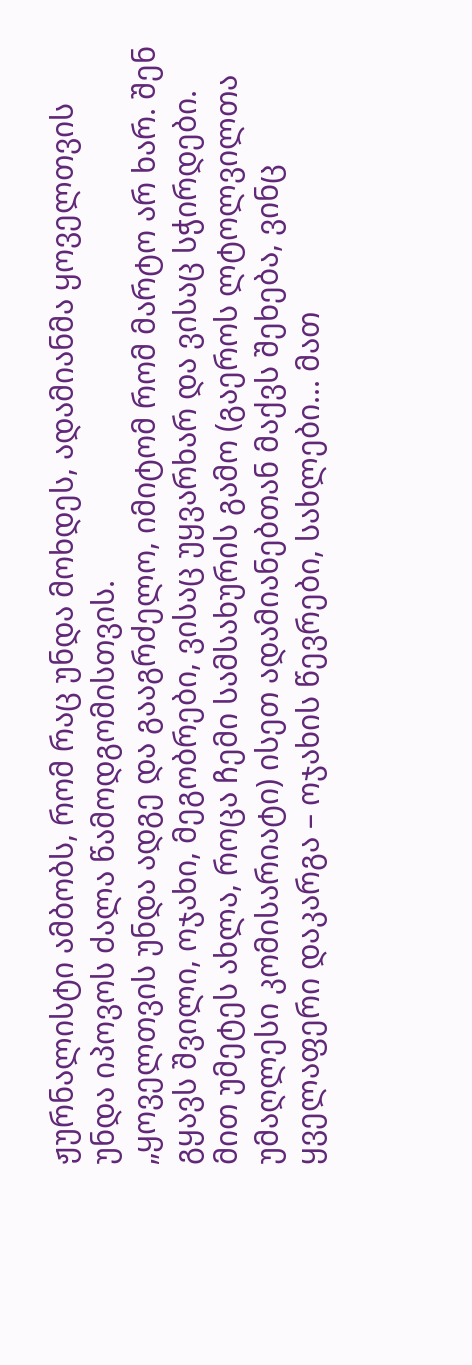ჟურნალისტი ამბობს, რომ რაც უნდა მოხდეს, ადამიანმა ყოველთვის უნდა იპოვოს ძალა წამოდგომისთვის.
„ყოველთვის უნდა ადგე და გააგრძელო, იმიტომ რომ მარტო არ ხარ. შენ გყავს შვილი, ოჯახი, მეგობრები, ვისაც უყვარხარ და ვისაც სჭირდები. მით უმეტეს ახლა, როცა ჩემი სამსახურის გამო (გაეროს ლტოლვილთა უმაღლესი კომისარიატი) ისეთ ადამიანებთან მაქვს შეხება, ვინც ყველაფერი დაკარგა – ოჯახის წევრები, სახლები... მათ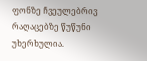ფონზე ჩვეულებრივ რაღაცებზე წუწუნი უხერხულია.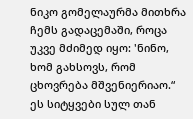ნიკო გომელაურმა მითხრა ჩემს გადაცემაში, როცა უკვე მძიმედ იყო: 'ნინო, ხომ გახსოვს, რომ ცხოვრება მშვენიერიაო.“ ეს სიტყვები სულ თან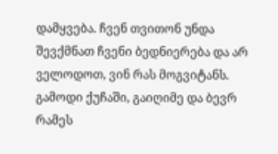დამყვება. ჩვენ თვითონ უნდა შევქმნათ ჩვენი ბედნიერება და არ ველოდოთ, ვინ რას მოგვიტანს. გამოდი ქუჩაში, გაიღიმე და ბევრ რამეს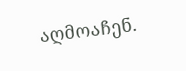აღმოაჩენ.